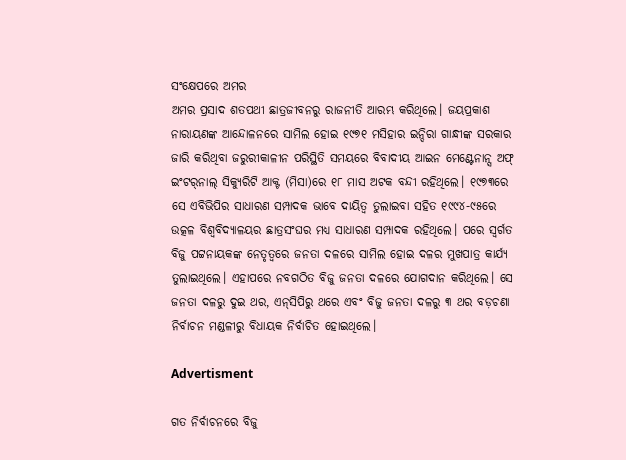ସଂକ୍ଷେପରେ ଅମର
ଅମର ପ୍ରସାଦ ଶତପଥୀ ଛାତ୍ରଜୀବନରୁ ରାଜନୀତି ଆରମ୍ଭ କରିଥିଲେ। ଜୟପ୍ରକାଶ ନାରାୟଣଙ୍କ ଆନ୍ଦୋଳନରେ ସାମିଲ ହୋଇ ୧୯୭୧ ମସିହାର ଇନ୍ଦିରା ଗାନ୍ଧୀଙ୍କ ସରକାର ଜାରି କରିଥିବା ଜରୁରୀକାଳୀନ ପରିସ୍ଥିତି ସମୟରେ ବିବାଦୀୟ ଆଇନ ମେଣ୍ଟେନାନ୍ସ ଅଫ୍ ଇଂଟର୍‌ନାଲ୍‌ ସିକ୍ୟୁରିଟି ଆକ୍ଟ (ମିସା)ରେ ୧୮ ମାସ ଅଟକ ବନ୍ଦୀ ରହିଥିଲେ। ୧୯୭୩ରେ ସେ ଏବିଭିପିର ସାଧାରଣ ସମ୍ପାଦକ ଭାବେ ଦାୟିତ୍ୱ ତୁଲାଇବା ସହିତ ୧୯୯୪-୯୫ରେ ଉତ୍କଳ ବିଶ୍ୱବିଦ୍ୟାଳୟର ଛାତ୍ରସଂଘର ମଧ୍ୟ ସାଧାରଣ ସମ୍ପାଦକ ରହିଥିଲେ। ପରେ ସ୍ବର୍ଗତ ବିଜୁ ପଟ୍ଟନାୟକଙ୍କ ନେତୃତ୍ୱରେ ଜନତା ଦଳରେ ସାମିଲ ହୋଇ ଦଳର ମୁଖପାତ୍ର କାର୍ଯ୍ୟ ତୁଲାଇଥିଲେ। ଏହାପରେ ନବଗଠିତ ବିଜୁ ଜନତା ଦଳରେ ଯୋଗଦାନ କରିଥିଲେ। ସେ ଜନତା ଦଳରୁ ଦୁଇ ଥର, ଏନ୍‌ସିପିରୁ ଥରେ ଏବଂ ବିଜୁ ଜନତା ଦଳରୁ ୩ ଥର ବଡ଼ଚଣା ନିର୍ବାଚନ ମଣ୍ଡଳୀରୁ ବିଧାୟକ ନିର୍ବାଚିତ ହୋଇଥିଲେ।

Advertisment

ଗତ ନିର୍ବାଚନରେ ବିଜୁ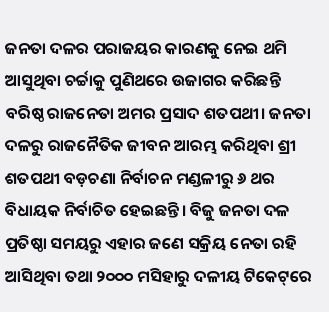ଜନତା ଦଳର ପରାଜୟର କାରଣକୁ ନେଇ ଥମି ଆସୁଥିବା ଚର୍ଚ୍ଚାକୁ ପୁଣିଥରେ ଉଜାଗର କରିଛନ୍ତି ବରିଷ୍ଠ ରାଜନେତା ଅମର ପ୍ରସାଦ ଶତପଥୀ। ଜନତା ଦଳରୁ ରାଜନୈତିକ ଜୀବନ ଆରମ୍ଭ କରିଥିବା ଶ୍ରୀ ଶତପଥୀ ବଡ଼ଚଣା ନିର୍ବାଚନ ମଣ୍ଡଳୀରୁ ୬ ଥର ବିଧାୟକ ନିର୍ବାଚିତ ହେଇଛନ୍ତି। ବିଜୁ ଜନତା ଦଳ ପ୍ରତିଷ୍ଠା ସମୟରୁ ଏହାର ଜଣେ ସକ୍ରିୟ ନେତା ରହି ଆସିଥିବା ତଥା ୨୦୦୦ ମସିହାରୁ ଦଳୀୟ ଟିକେଟ୍‌ରେ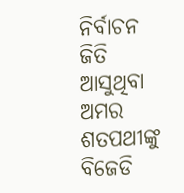ନିର୍ବାଚନ ଜିତି ଆସୁଥିବା ଅମର ଶତପଥୀଙ୍କୁ  ବିଜେଡି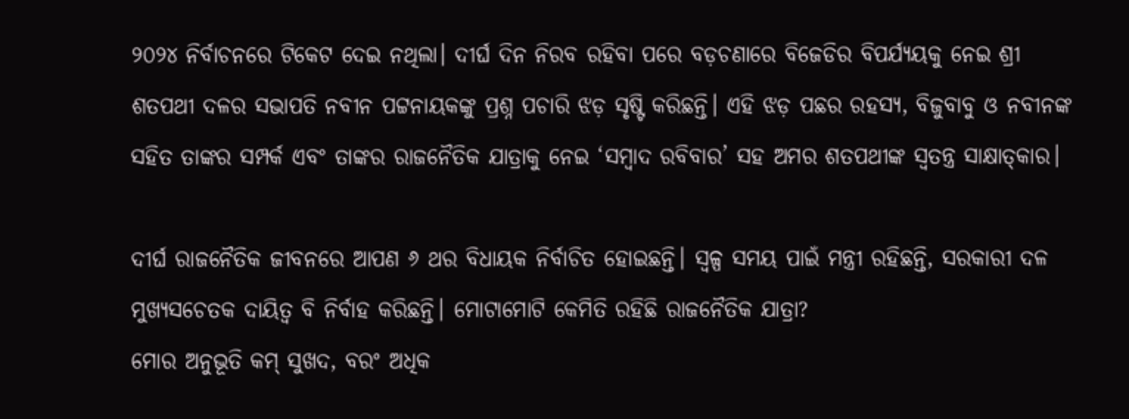୨୦୨୪ ନିର୍ବାଚନରେ ଟିକେଟ ଦେଇ ନଥିଲା। ଦୀର୍ଘ ଦିନ ନିରବ ରହିବା ପରେ ବଡ଼ଚଣାରେ ବିଜେଡିର ବିପର୍ଯ୍ୟୟକୁ ନେଇ ଶ୍ରୀ ଶତପଥୀ ଦଳର ସଭାପତି ନବୀନ ପଟ୍ଟନାୟକଙ୍କୁ ପ୍ରଶ୍ନ ପଚାରି ଝଡ଼ ସୃଷ୍ଟି କରିଛନ୍ତି। ଏହି ଝଡ଼ ପଛର ରହସ୍ୟ, ବିଜୁବାବୁ ଓ ନବୀନଙ୍କ ସହିତ ତାଙ୍କର ସମ୍ପର୍କ ଏବଂ ତାଙ୍କର ରାଜନୈତିକ ଯାତ୍ରାକୁ ନେଇ ‘ସମ୍ବାଦ ରବିବାର’ ସହ ଅମର ଶତପଥୀଙ୍କ ସ୍ୱତନ୍ତ୍ର ସାକ୍ଷାତ୍‌କାର।

ଦୀର୍ଘ ରାଜନୈତିକ ଜୀବନରେ ଆପଣ ୬ ଥର ବିଧାୟକ ନିର୍ବାଚିତ ହୋଇଛନ୍ତି। ସ୍ବଳ୍ପ ସମୟ ପାଇଁ ମନ୍ତ୍ରୀ ରହିଛନ୍ତି, ସରକାରୀ ଦଳ ମୁଖ୍ୟସଚେତକ ଦାୟିତ୍ବ ବି ନିର୍ବାହ କରିଛନ୍ତି। ମୋଟାମୋଟି କେମିତି ରହିଛି ରାଜନୈତିକ ଯାତ୍ରା?
ମୋର ଅନୁଭୂତି କମ୍‌ ସୁଖଦ, ବରଂ ଅଧିକ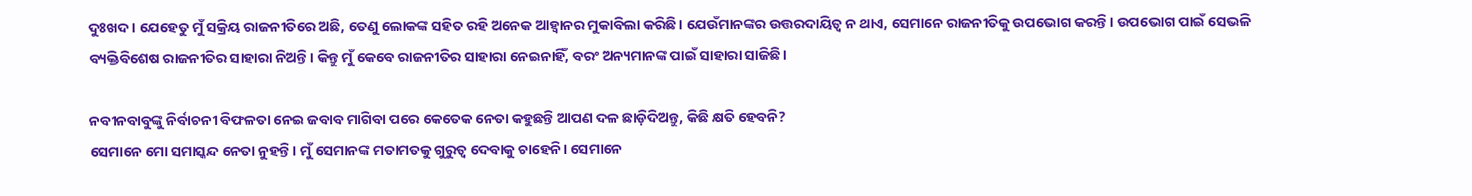ଦୁଃଖଦ। ଯେହେତୁ ମୁଁ ସକ୍ରିୟ ରାଜନୀତିରେ ଅଛି, ତେଣୁ ଲୋକଙ୍କ ସହିତ ରହି ଅନେକ ଆହ୍ବାନର ମୁକାବିଲା କରିଛି। ଯେଉଁମାନଙ୍କର ଉତ୍ତରଦାୟିତ୍ବ ନ ଥାଏ, ସେମାନେ ରାଜନୀତିକୁ ଉପଭୋଗ କରନ୍ତି। ଉପଭୋଗ ପାଇଁ ସେଭଳି ବ୍ୟକ୍ତିବିଶେଷ ରାଜନୀତିର ସାହାରା ନିଅନ୍ତି। କିନ୍ତୁ ମୁଁ କେବେ ରାଜନୀତିର ସାହାରା ନେଇନାହିଁ, ବରଂ ଅନ୍ୟମାନଙ୍କ ପାଇଁ ସାହାରା ସାଜିଛି।

ନବୀନବାବୁଙ୍କୁ ନିର୍ବାଚନୀ ବିଫଳତା ନେଇ ଜବାବ ମାଗିବା ପରେ କେତେକ ନେତା କହୁଛନ୍ତି ଆପଣ ଦଳ ଛାଡ଼ିଦିଅନ୍ତୁ, କିଛି କ୍ଷତି ହେବନି?
ସେମାନେ ମୋ ସମାସ୍କନ୍ଦ ନେତା ନୁହନ୍ତି। ମୁଁ ସେମାନଙ୍କ ମତାମତକୁ ଗୁରୁତ୍ବ ଦେବାକୁ ଚାହେନି। ସେମାନେ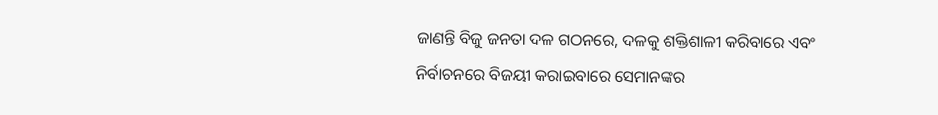ଜାଣନ୍ତି ବିଜୁ ଜନତା ଦଳ ଗଠନରେ, ଦଳକୁ ଶକ୍ତିଶାଳୀ କରିବାରେ ଏବଂ ନିର୍ବାଚନରେ ବିଜୟୀ କରାଇବାରେ ସେମାନଙ୍କର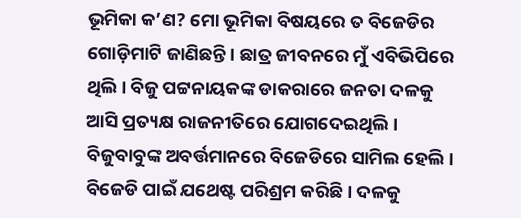ଭୂମିକା କ’ଣ? ମୋ ଭୂମିକା ବିଷୟରେ ତ ବିଜେଡିର ଗୋଡ଼ିମାଟି ଜାଣିଛନ୍ତି। ଛାତ୍ର ଜୀବନରେ ମୁଁ ଏବିଭିପିରେ ଥିଲି। ବିଜୁ ପଟ୍ଟନାୟକଙ୍କ ଡାକରାରେ ଜନତା ଦଳକୁ ଆସି ପ୍ରତ୍ୟକ୍ଷ ରାଜନୀତିରେ ଯୋଗଦେଇଥିଲି। ବିଜୁବାବୁଙ୍କ ଅବର୍ତ୍ତମାନରେ ବିଜେଡିରେ ସାମିଲ ହେଲି। ବିଜେଡି ପାଇଁ ଯଥେଷ୍ଟ ପରିଶ୍ରମ କରିଛି। ଦଳକୁ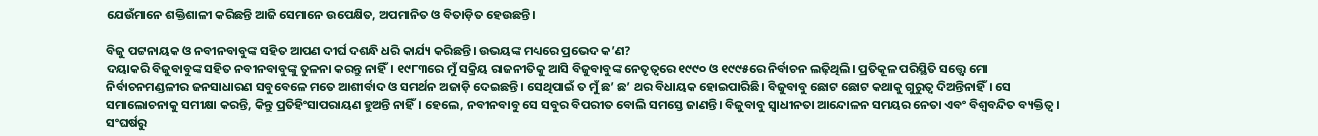ଯେଉଁମାନେ ଶକ୍ତିଶାଳୀ କରିଛନ୍ତି ଆଜି ସେମାନେ ଉପେକ୍ଷିତ, ଅପମାନିତ ଓ ବିତାଡ଼ିତ ହେଉଛନ୍ତି।

ବିଜୁ ପଟ୍ଟନାୟକ ଓ ନବୀନବାବୁଙ୍କ ସହିତ ଆପଣ ଦୀର୍ଘ ଦଶନ୍ଧି ଧରି କାର୍ଯ୍ୟ କରିଛନ୍ତି। ଉଭୟଙ୍କ ମଧ୍ୟରେ ପ୍ରଭେଦ କ’ଣ?
ଦୟାକରି ବିଜୁବାବୁଙ୍କ ସହିତ ନବୀନବାବୁଙ୍କୁ ତୁଳନା କରନ୍ତୁ ନାହିଁ। ୧୯୮୩ରେ ମୁଁ ସକ୍ରିୟ ରାଜନୀତିକୁ ଆସି ବିଜୁବାବୁଙ୍କ ନେତୃତ୍ବରେ ୧୯୯୦ ଓ ୧୯୯୫ରେ ନିର୍ବାଚନ ଲଢ଼ିଥିଲି। ପ୍ରତିକୂଳ ପରିସ୍ଥିତି ସତ୍ତ୍ବେ ମୋ ନିର୍ବାଚନମଣ୍ଡଳୀର ଜନସାଧାରଣ ସବୁବେଳେ ମତେ ଆଶୀର୍ବାଦ ଓ ସମର୍ଥନ ଅଜାଡ଼ି ଦେଇଛନ୍ତି। ସେଥିପାଇଁ ତ ମୁଁ ଛ’ ଛ’ ଥର ବିଧାୟକ ହୋଇପାରିଛି। ବିଜୁବାବୁ ଛୋଟ ଛୋଟ କଥାକୁ ଗୁରୁତ୍ବ ଦିଅନ୍ତିନାହିଁ। ସେ ସମାଲୋଚନାକୁ ସମୀକ୍ଷା କରନ୍ତି, କିନ୍ତୁ ପ୍ରତିହିଂସାପରାୟଣ ହୁଅନ୍ତି ନାହିଁ। ହେଲେ, ନବୀନବାବୁ ସେ ସବୁର ବିପରୀତ ବୋଲି ସମସ୍ତେ ଜାଣନ୍ତି। ବିଜୁବାବୁ ସ୍ବାଧୀନତା ଆନ୍ଦୋଳନ ସମୟର ନେତା ଏବଂ ବିଶ୍ବବନ୍ଦିତ ବ୍ୟକ୍ତିତ୍ବ। ସଂଘର୍ଷରୁ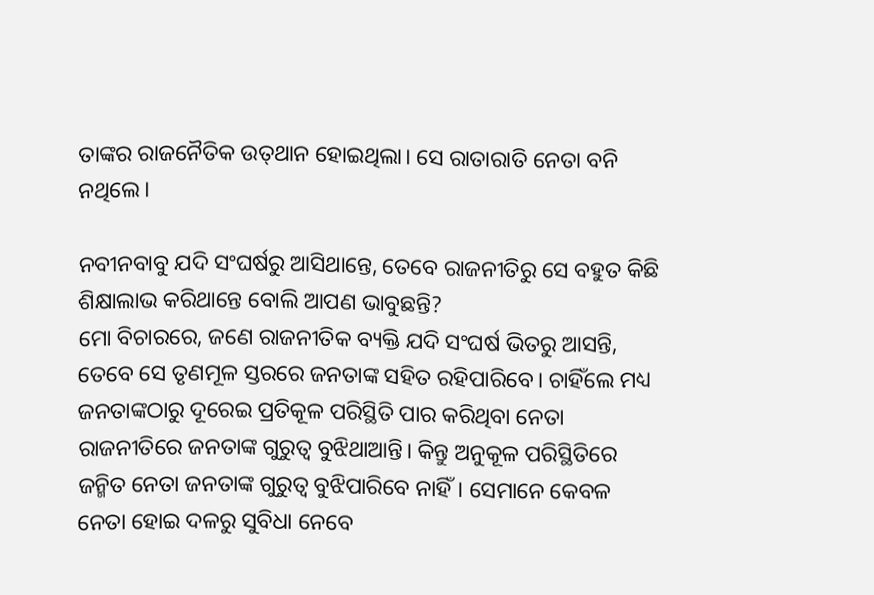ତାଙ୍କର ରାଜନୈତିକ ଉତ୍‌ଥାନ ହୋଇଥିଲା। ସେ ରାତାରାତି ନେତା ବନି ନଥିଲେ।

ନବୀନବାବୁ ଯଦି ସଂଘର୍ଷରୁ ଆସିଥାନ୍ତେ, ତେବେ ରାଜନୀତି‌ରୁ ସେ ବହୁତ କିଛି ଶିକ୍ଷାଲାଭ କରିଥାନ୍ତେ ବୋଲି ଆପଣ ଭାବୁଛନ୍ତି?
ମୋ ବିଚାରରେ, ଜଣେ ରାଜନୀତିକ ବ୍ୟକ୍ତି ଯଦି ସଂଘର୍ଷ ଭିତରୁ ଆସନ୍ତି, ତେବେ ସେ ତୃଣମୂଳ ସ୍ତରରେ ଜନତାଙ୍କ ସହିତ ରହିପାରିବେ। ଚାହିଁଲେ ମଧ୍ୟ ଜନତାଙ୍କଠାରୁ ଦୂରେଇ ପ୍ରତିକୂଳ ପରିସ୍ଥିତି ପାର କରିଥିବା ନେତା ରାଜନୀତିରେ ଜନତାଙ୍କ ଗୁରୁତ୍ବ ବୁଝିଥାଆନ୍ତି। କିନ୍ତୁ ଅନୁକୂଳ ପରିସ୍ଥିତିରେ ଜନ୍ମିତ ନେତା ଜନତାଙ୍କ ଗୁରୁତ୍ବ ବୁଝିପାରିବେ ନାହିଁ। ସେମାନେ କେବଳ ନେତା ହୋଇ ଦଳରୁ ସୁବିଧା ନେବେ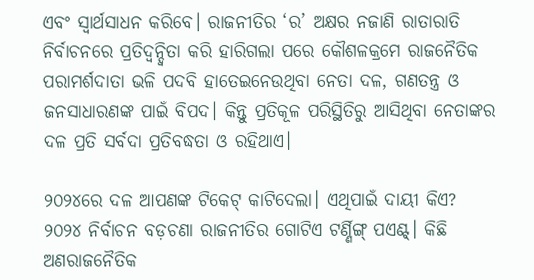ଏବଂ ସ୍ବାର୍ଥସାଧନ କରିବେ। ରାଜନୀତିର ‘ର’ ଅକ୍ଷର ନଜାଣି ରାତାରାତି ନିର୍ବାଚନରେ ପ୍ରତିଦ୍ବନ୍ଦ୍ବିତା କରି ହାରିଗଲା ପରେ କୌଶଳକ୍ରମେ ରାଜନୈତିକ ପରାମର୍ଶଦାତା ଭଳି ପଦବି ହାତେଇନେଉଥିବା ନେତା ଦଳ, ଗଣତନ୍ତ୍ର ଓ ଜନସାଧାରଣଙ୍କ ପାଇଁ ବିପଦ। କିନ୍ତୁ ପ୍ରତିକୂଳ ପରିସ୍ଥିତିରୁ ଆସିଥିବା ନେତାଙ୍କର ଦଳ ପ୍ରତି ସର୍ବଦା ପ୍ରତିବଦ୍ଧତା ଓ ରହିଥାଏ।

୨୦୨୪ରେ ଦଳ ଆପଣଙ୍କ ଟିକେଟ୍ କାଟିଦେଲା। ଏଥିପାଇଁ ଦାୟୀ କିଏ?
୨୦୨୪ ନିର୍ବାଚନ ବଡ଼ଚଣା ରାଜନୀତିର ଗୋଟିଏ ଟର୍ଣ୍ଣିଙ୍ଗ୍‌ ପଏଣ୍ଟ୍। କିଛି ଅଣରାଜନୈତିକ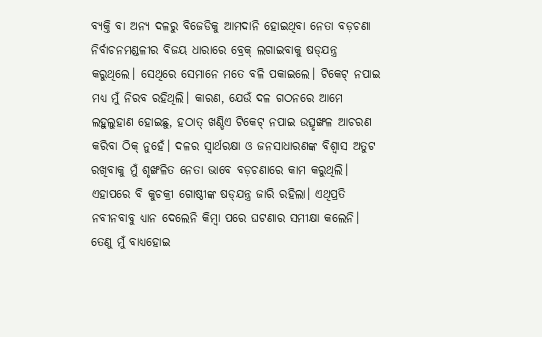ବ୍ୟକ୍ତି ବା ଅନ୍ୟ ଦଳରୁ ବିଜେଡିକୁ ଆମଦାନି ହୋଇଥିବା ନେତା ବଡ଼ଚଣା ନିର୍ବାଚନମଣ୍ଡଳୀର ବିଜୟ ଧାରାରେ ବ୍ରେକ୍ ଲଗାଇବାକୁ ଷଡ୍‌ଯନ୍ତ୍ର କରୁଥିଲେ। ସେଥିରେ ସେମାନେ ମତେ ବଳି ପକାଇଲେ। ଟିକେଟ୍ ନପାଇ ମଧ୍ୟ ମୁଁ ନିରବ ରହିଥିଲି। କାରଣ, ଯେଉଁ ଦଳ ଗଠନରେ ଆମେ ଲହୁଲୁହାଣ ହୋଇଛୁ, ହଠାତ୍ ଖଣ୍ଡିଏ ଟିକେଟ୍ ନପାଇ ଉତ୍ସୃଙ୍ଖଳ ଆଚରଣ କରିବା ଠିକ୍ ନୁହେଁ। ଦଳର ସ୍ବାର୍ଥରକ୍ଷା ଓ ଜନସାଧାରଣଙ୍କ ବିଶ୍ବାସ ଅତୁଟ ରଖିବାକୁ ମୁଁ ଶୃଙ୍ଖଳିତ ନେତା ଭାବେ ବଡ଼ଚଣାରେ କାମ କରୁଥିଲି। ଏହାପରେ ବି କୁଚକ୍ରୀ ଗୋଷ୍ଠୀଙ୍କ ଷଡ୍‌ଯନ୍ତ୍ର ଜାରି ରହିଲା। ଏଥିପ୍ରତି ନବୀନବାବୁ ଧ୍ୟାନ ଦେଲେନି କିମ୍ବା ପରେ ଘଟଣାର ସମୀକ୍ଷା କଲେନି। ତେଣୁ ମୁଁ ବାଧ୍ୟହୋଇ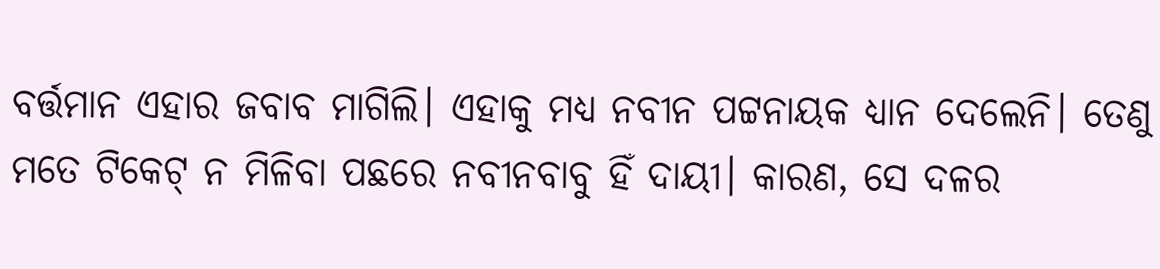ବର୍ତ୍ତମାନ ଏହାର ଜବାବ ମାଗିଲି। ଏହାକୁ ମଧ୍ୟ ନବୀନ ପଟ୍ଟନ‌ାୟକ ଧ୍ୟାନ ଦେଲେନି। ତେଣୁ ମତେ ଟିକେଟ୍ ନ ମିଳିବା ପଛରେ ନବୀନବାବୁ ହିଁ ଦାୟୀ। କାରଣ, ସେ ଦଳର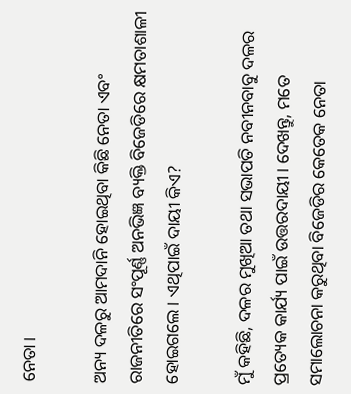ନେତା।

ଅନ୍ୟ ଦଳରୁ ଆମଦାନି ହୋଇଥିବା କିଛି ନେତା ଏବଂ ରାଜନୀତିରେ ସଂପୂର୍ଣ୍ଣ ଅନଭିଜ୍ଞ ବ୍ୟକ୍ତି ବିଜେଡିରେ କ୍ଷମତାଶାଳୀ ହୋଇଗଲେ। ଏଥିପାଇଁ ଦାୟୀ କିଏ?

ମୁଁ କହିଛି, ଦଳର ମୁଖିଆ ତଥା ସଭାପତି ନବୀନବାବୁ ଦଳର ପ୍ରତ୍ୟେକ କାର୍ଯ୍ୟ ପାଇଁ ଉତ୍ତରଦାୟୀ। ଦେଖନ୍ତୁ, ମତେ ସମାଲୋଚନା କରୁଥିବା ବିଜେଡିର କେତେକ ନେତା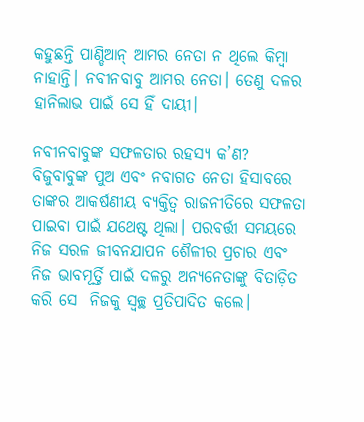କହୁଛନ୍ତି ପାଣ୍ଡିଆନ୍ ଆମର ନେତା ନ ଥିଲେ କିମ୍ବା ନାହାନ୍ତି। ନବୀନବାବୁ ଆମର ନେତା। ତେଣୁ ଦଳର ହାନିଲାଭ ପାଇଁ ସେ ହିଁ ଦାୟୀ।

ନବୀନବାବୁଙ୍କ ସଫଳତାର ରହସ୍ୟ କ’ଣ?
ବିଜୁବାବୁଙ୍କ ପୁଅ ଏବଂ ନବାଗତ ନେତା ହିସାବରେ ତାଙ୍କର ଆକର୍ଷଣୀୟ ବ୍ୟକ୍ତିତ୍ବ ରାଜନୀତିରେ ସଫଳତା ପାଇବା ପାଇଁ ଯଥେଷ୍ଟ ଥିଲା। ପରବର୍ତ୍ତୀ ସମୟରେ ନିଜ ସରଳ ଜୀବନଯାପନ ଶୈଳୀର ପ୍ରଚାର ଏବଂ ନିଜ ଭାବମୂର୍ତ୍ତି ପାଇଁ ଦଳରୁ ଅନ୍ୟନେତାଙ୍କୁ ବିତାଡ଼ିତ କରି ସେ  ନିଜକୁ ସ୍ବଚ୍ଛ ପ୍ରତିପାଦିତ କଲେ।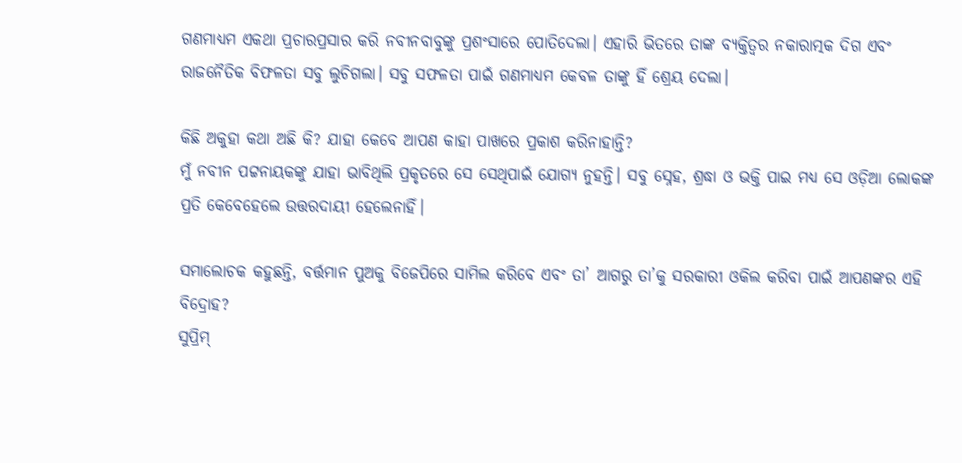ଗଣମାଧ୍ୟମ ଏକଥା ପ୍ରଚାରପ୍ରସାର କରି ନବୀନବାବୁଙ୍କୁ ପ୍ରଶଂସାରେ ପୋତିଦେଲ‌ା। ଏହାରି ଭିତରେ ତାଙ୍କ ବ୍ୟକ୍ତିତ୍ବର ନକାରାତ୍ମକ ଦିଗ ଏବଂ ରାଜନୈତିକ ବିଫଳତା ସବୁ ଲୁଚିଗଲା। ସବୁ ସଫଳତା ପାଇଁ ଗଣମାଧ୍ୟମ କେବଳ ତାଙ୍କୁ ହିଁ ଶ୍ରେୟ ଦେଲା।

କିଛି ଅକୁହା କଥା ଅଛି କି? ଯାହା କେବେ ଆପଣ କାହା ପାଖରେ ପ୍ରକାଶ କରିନାହାନ୍ତି?
ମୁଁ ନବୀନ ପଟ୍ଟନାୟକଙ୍କୁ ଯାହା ଭାବିଥିଲି ପ୍ରକୃତରେ ସେ ସେଥିପାଇଁ ଯୋଗ୍ୟ ନୁହନ୍ତି। ସବୁ ସ୍ନେହ, ଶ୍ରଦ୍ଧା ଓ ଭକ୍ତି ପାଇ ମଧ୍ୟ ସେ ଓଡ଼ିଆ ଲୋକଙ୍କ ପ୍ରତି କେବେହେଲେ ଉତ୍ତରଦାୟୀ ହେଲେନାହିଁ।

ସମାଲୋଚକ କହୁଛନ୍ତି, ବର୍ତ୍ତମାନ ପୁଅକୁ ବିଜେପିରେ ସାମିଲ କରିବେ ଏବଂ ତା’ ଆଗରୁ ତା’କୁ ସରକାରୀ ଓକିଲ କରିବା ପାଇଁ ଆପଣଙ୍କର ଏହି ବିଦ୍ରୋହ?
ସୁପ୍ରିମ୍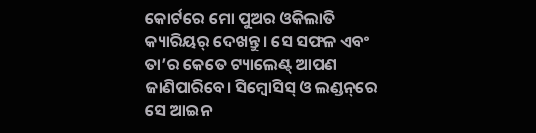କୋର୍ଟରେ ମୋ ପୁଅର ଓକିଲାତି କ୍ୟାରିୟର୍ ଦେଖନ୍ତୁ। ସେ ସଫଳ ଏବଂ ତା’ର କେତେ ଟ୍ୟାଲେଣ୍ଟ୍‌ ଆପଣ ଜାଣିପାରିବେ। ସିମ୍ବୋସିସ୍ ଓ ଲଣ୍ଡନ୍‌ରେ ସେ ଆଇନ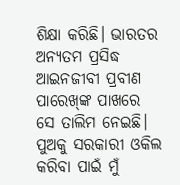ଶିକ୍ଷା କରିଛି। ଭାରତର ଅନ୍ୟତମ ପ୍ରସିଦ୍ଧ ଆଇନଜୀବୀ ପ୍ରବୀଣ ପାରେଖ୍‌ଙ୍କ ପାଖରେ ସେ ତାଲିମ ନେଇଛି। ପୁଅକୁ ସରକାରୀ ଓକିଲ କରିବା ପାଇଁ ମୁଁ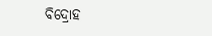ବିଦ୍ରୋହ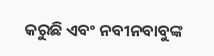କରୁଛି ଏବଂ ନବୀନବାବୁଙ୍କ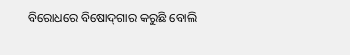ବିରୋଧରେ ବିଷୋଦ୍‌ଗାର କରୁଛି ବୋଲି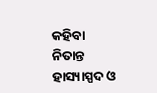କହିବା ନିତାନ୍ତ ହାସ୍ୟାସ୍ପଦ ଓ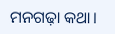ମନଗଢ଼ା କଥା।